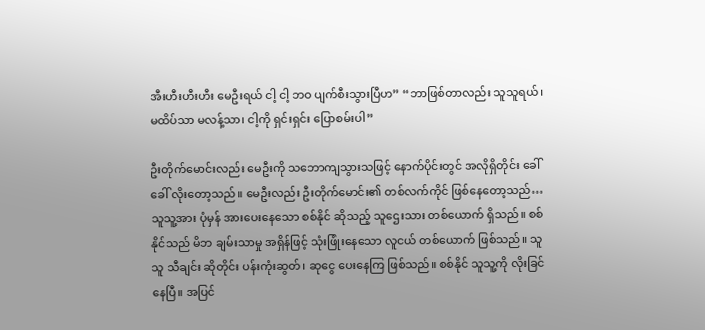အီးဟီးဟီးဟီး မေဦးရယ် ငါ့ ငါ့ ဘဝ ပျက်စီးသွားပြီဟ” “ဘာဖြစ်တာလည်း သူသူရယ်၊ မထိပ်သာ မလန့်သာ၊ ငါ့ကို ရှင်းရှင်း ပြောစမ်းပါ”

ဦးတိုက်မောင်းလည်း မေဦးကို သဘောကျသွားသဖြင့် နောက်ပိုင်းတွင် အလိုရှိတိုင်း ခေါ်ခေါ် လိုးတော့သည်။ မေဦးလည်း ဦးတိုက်မောင်း၏ တစ်လက်ကိုင် ဖြစ်နေတော့သည်…သူသူ့အား ပုံမှန် အားပေးနေသော စစ်နိုင် ဆိုသည့် သူဌေးသား တစ်ယောက် ရှိသည်။ စစ်နိုင်သည် မိဘ ချမ်းသာမှု အရှိန်ဖြင့် သုံးဖြုံးနေသော လူငယ် တစ်ယောက် ဖြစ်သည်။ သူသူ သီချင်း ဆိုတိုင်း ပန်းကုံးဆွတ်၊ ဆုငွေ ပေးနေကြ ဖြစ်သည်။ စစ်နိုင် သူသူ့ကို လိုးခြင်နေပြီ။ အပြင်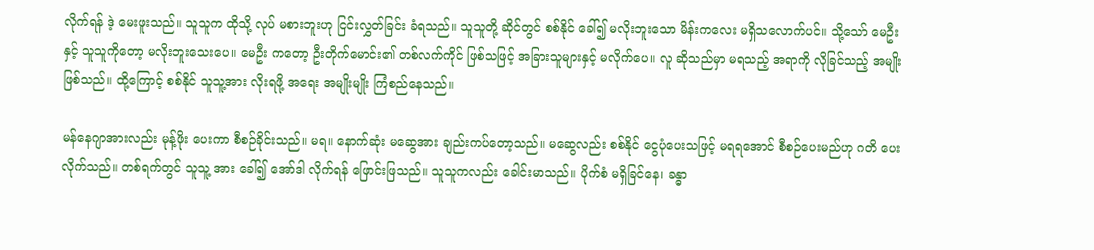လိုက်ရန် ဒဲ့ မေးဖူးသည်။ သူသူက ထိုသို့ လုပ် မစားဘူးဟု ငြင်းလွှတ်ခြင်း ခံရသည်။ သူသူတို့ ဆိုင်တွင် စစ်နိုင် ခေါ်၍ မလိုးဘူးသော မိန်းကလေး မရှိသလောက်ပင်။ သို့သော် မေဦးနှင့် သူသူကိုတော့ မလိုးဘူးသေးပေ။ မေဦး ကတော့ ဦးတိုက်မောင်း၏ တစ်လက်ကိုင် ဖြစ်သဖြင့် အခြားသူများနှင့် မလိုက်ပေ။ လူ ဆိုသည်မှာ မရသည့် အရာကို လိုခြင်သည့် အမျိုး ဖြစ်သည်။ ထို့ကြောင့် စစ်နိုင် သူသူ့အား လိုးရဖို့ အရေး အမျိုးမျိုး ကြံစည်နေသည်။

မန်နေဂျာအားလည်း မုန့်ဖိုး ပေးကာ စီစဉ်ခိုင်းသည်။ မရ။ နောက်ဆုံး မဆွေအား ချည်းကပ်တော့သည်။ မဆွေလည်း စစ်နိုင် ငွေပုံပေးသဖြင့် မရရအောင် စီစဉ်ပေးမည်ဟု ဂတိ ပေးလိုက်သည်။ တစ်ရက်တွင် သူသူ့ အား ခေါ်၍ အော်ဒါ လိုက်ရန် ဖြောင်းဖြသည်။ သူသူကလည်း ခေါင်းမာသည်။ ပိုက်စံ မရှိခြင်နေ၊ ခန္ဓာ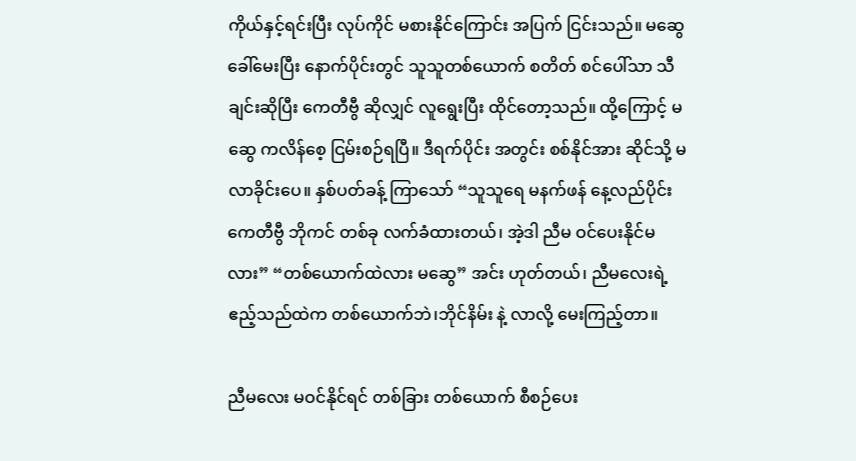ကိုယ်နှင့်ရင်းပြီး လုပ်ကိုင် မစားနိုင်ကြောင်း အပြက် ငြင်းသည်။ မဆွေ ခေါ်မေးပြီး နောက်ပိုင်းတွင် သူသူတစ်ယောက် စတိတ် စင်ပေါ်သာ သီချင်းဆိုပြီး ကေတီဗွီ ဆိုလျှင် လူရွေးပြီး ထိုင်တော့သည်။ ထို့ကြောင့် မဆွေ ကလိန်စေ့ ငြမ်းစဉ်ရပြီ။ ဒီရက်ပိုင်း အတွင်း စစ်နိုင်အား ဆိုင်သို့ မလာခိုင်းပေ။ နှစ်ပတ်ခန့် ကြာသော် “သူသူရေ မနက်ဖန် နေ့လည်ပိုင်း ကေတီဗွီ ဘိုကင် တစ်ခု လက်ခံထားတယ်၊ အဲ့ဒါ ညီမ ဝင်ပေးနိုင်မလား” “တစ်ယောက်ထဲလား မဆွေ” အင်း ဟုတ်တယ်၊ ညီမလေးရဲ့ ဧည့်သည်ထဲက တစ်ယောက်ဘဲ၊ဘိုင်နိမ်း နဲ့ လာလို့ မေးကြည့်တာ။

ညီမလေး မဝင်နိုင်ရင် တစ်ခြား တစ်ယောက် စီစဉ်ပေး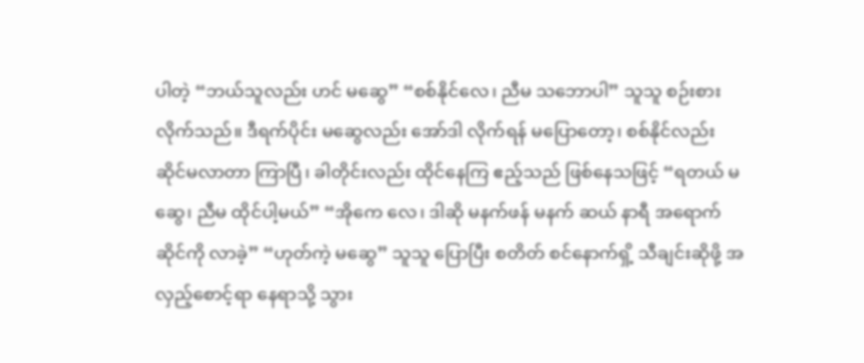ပါတဲ့ “ဘယ်သူလည်း ဟင် မဆွေ” “စစ်နိုင်လေ၊ ညီမ သဘောပါ” သူသူ စဉ်းစားလိုက်သည်။ ဒီရက်ပိုင်း မဆွေလည်း အော်ဒါ လိုက်ရန် မပြောတော့၊ စစ်နိုင်လည်း ဆိုင်မလာတာ ကြာပြီ၊ ခါတိုင်းလည်း ထိုင်နေကြ ဧည့်သည် ဖြစ်နေသဖြင့် “ရတယ် မဆွေ၊ ညီမ ထိုင်ပါ့မယ်” “အိုကေ လေ၊ ဒါဆို မနက်ဖန် မနက် ဆယ် နာရီ အရောက် ဆိုင်ကို လာခဲ့” “ဟုတ်ကဲ့ မဆွေ” သူသူ ပြောပြီး စတိတ် စင်နောက်ရှိ့ သီချင်းဆိုဖို့ အလှည့်စောင့်ရာ နေရာသို့ သွား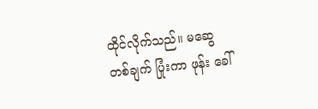ထိုင်လိုက်သည်။ မဆွေ တစ်ချက် ပြုံးကာ ဖုန်း ခေါ်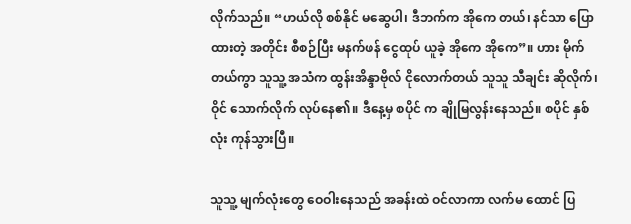လိုက်သည်။ “ဟယ်လို စစ်နိုင် မဆွေပါ၊ ဒီဘက်က အိုကေ တယ်၊ နင်သာ ပြောထားတဲ့ အတိုင်း စီစဉ်ပြီး မနက်ဖန် ငွေထုပ် ယူခဲ့ အိုကေ အိုကေ”။ ဟား မိုက်တယ်ကွာ သူသူ့ အသံက ထွန်းအိန္ဒာဗိုလ် ငိုလောက်တယ် သူသူ သီချင်း ဆိုလိုက်၊ ဝိုင် သောက်လိုက် လုပ်နေ၏။ ဒီနေ့မှ စပိုင် က ချိုမြလွန်းနေသည်။ စပိုင် နှစ်လုံး ကုန်သွားပြီ။

သူသူ့ မျက်လုံးတွေ ဝေဝါးနေသည် အခန်းထဲ ဝင်လာကာ လက်မ ထောင် ပြ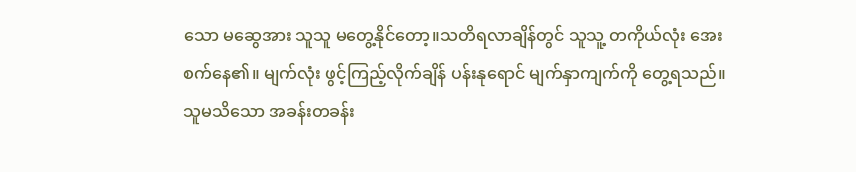သော မဆွေအား သူသူ မတွေ့နိုင်တော့။သတိရလာချိန်တွင် သူသူ့ တကိုယ်လုံး အေးစက်နေ၏။ မျက်လုံး ဖွင့်ကြည့်လိုက်ချိန် ပန်းနုရောင် မျက်နှာကျက်ကို တွေ့ရသည်။ သူမသိသော အခန်းတခန်း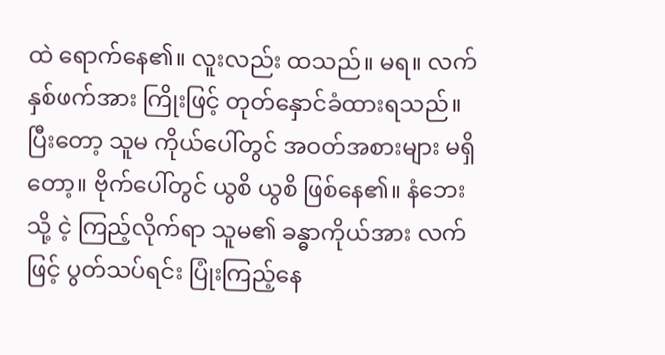ထဲ ရောက်နေ၏။ လူးလည်း ထသည်။ မရ။ လက်နှစ်ဖက်အား ကြိုးဖြင့် တုတ်နှောင်ခံထားရသည်။ ပြီးတော့ သူမ ကိုယ်ပေါ်တွင် အဝတ်အစားများ မရှိတော့။ ဗိုက်ပေါ်တွင် ယွစိ ယွစိ ဖြစ်နေ၏။ နံဘေးသို့ ငဲ့ ကြည့်လိုက်ရာ သူမ၏ ခန္ဓာကိုယ်အား လက်ဖြင့် ပွတ်သပ်ရင်း ပြုံးကြည့်နေ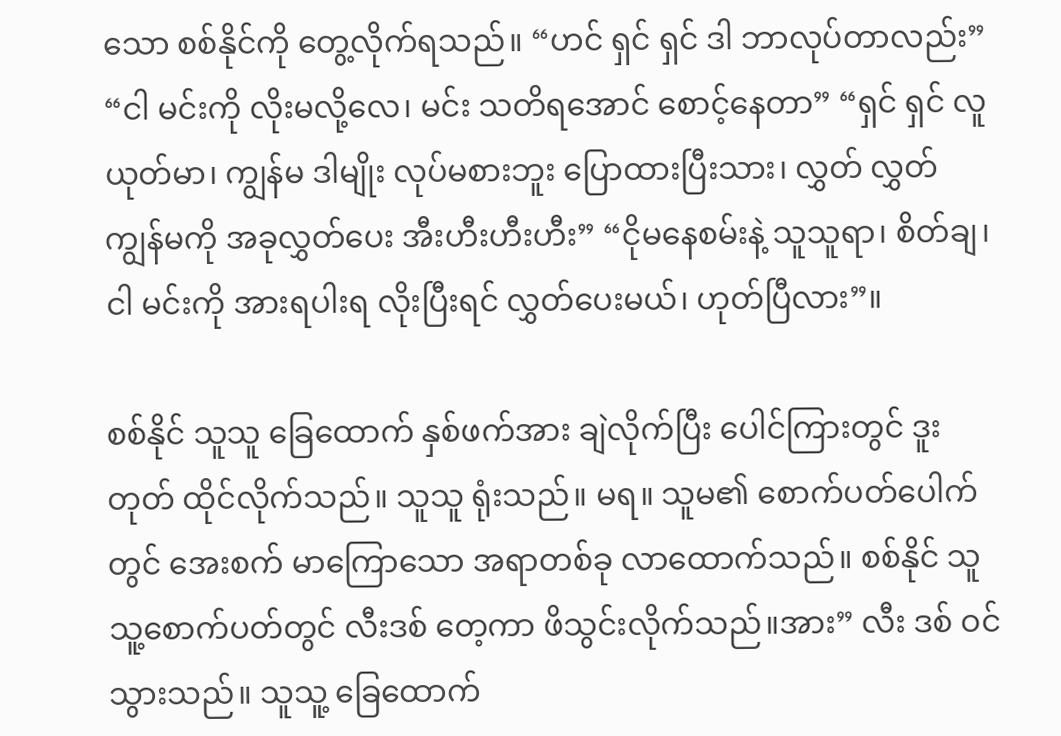သော စစ်နိုင်ကို တွေ့လိုက်ရသည်။ “ဟင် ရှင် ရှင် ဒါ ဘာလုပ်တာလည်း” “ငါ မင်းကို လိုးမလို့လေ၊ မင်း သတိရအောင် စောင့်နေတာ” “ရှင် ရှင် လူယုတ်မာ၊ ကျွန်မ ဒါမျိုး လုပ်မစားဘူး ပြောထားပြီးသား၊ လွှတ် လွှတ် ကျွန်မကို အခုလွှတ်ပေး အီးဟီးဟီးဟီး” “ငိုမနေစမ်းနဲ့ သူသူရာ၊ စိတ်ချ၊ ငါ မင်းကို အားရပါးရ လိုးပြီးရင် လွှတ်ပေးမယ်၊ ဟုတ်ပြီလား”။

စစ်နိုင် သူသူ ခြေထောက် နှစ်ဖက်အား ချဲလိုက်ပြီး ပေါင်ကြားတွင် ဒူးတုတ် ထိုင်လိုက်သည်။ သူသူ ရုံးသည်။ မရ။ သူမ၏ စောက်ပတ်ပေါက်တွင် အေးစက် မာကြောသော အရာတစ်ခု လာထောက်သည်။ စစ်နိုင် သူသူ့စောက်ပတ်တွင် လီးဒစ် တေ့ကာ ဖိသွင်းလိုက်သည်။အား” လီး ဒစ် ဝင်သွားသည်။ သူသူ့ ခြေထောက်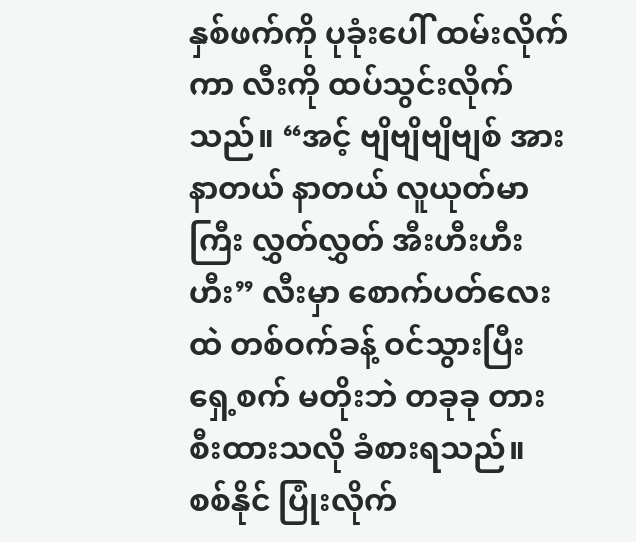နှစ်ဖက်ကို ပုခုံးပေါ် ထမ်းလိုက်ကာ လီးကို ထပ်သွင်းလိုက်သည်။ “အင့် ဗျိဗျိဗျိဗျစ် အား နာတယ် နာတယ် လူယုတ်မာကြီး လွှတ်လွှတ် အီးဟီးဟီးဟီး” လီးမှာ စောက်ပတ်လေးထဲ တစ်ဝက်ခန့် ဝင်သွားပြီး ရှေ့စက် မတိုးဘဲ တခုခု တားစီးထားသလို ခံစားရသည်။ စစ်နိုင် ပြုံးလိုက်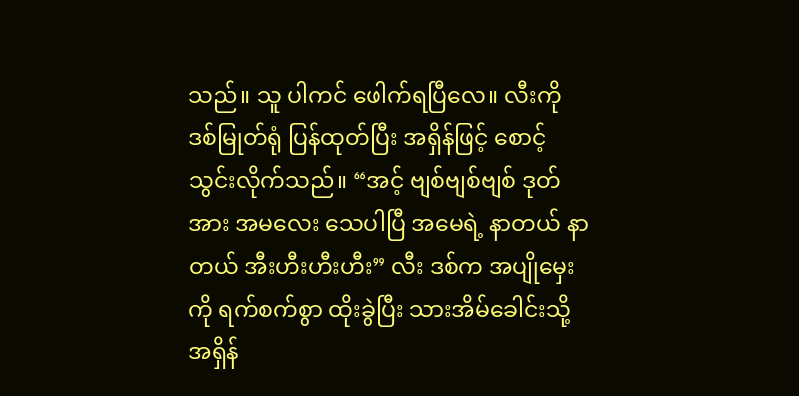သည်။ သူ ပါကင် ဖေါက်ရပြီလေ။ လီးကို ဒစ်မြုတ်ရုံ ပြန်ထုတ်ပြီး အရှိန်ဖြင့် စောင့်သွင်းလိုက်သည်။ “အင့် ဗျစ်ဗျစ်ဗျစ် ဒုတ် အား အမလေး သေပါပြီ အမေရဲ့ နာတယ် နာတယ် အီးဟီးဟီးဟီး” လီး ဒစ်က အပျိုမှေးကို ရက်စက်စွာ ထိုးခွဲပြီး သားအိမ်ခေါင်းသို့ အရှိန်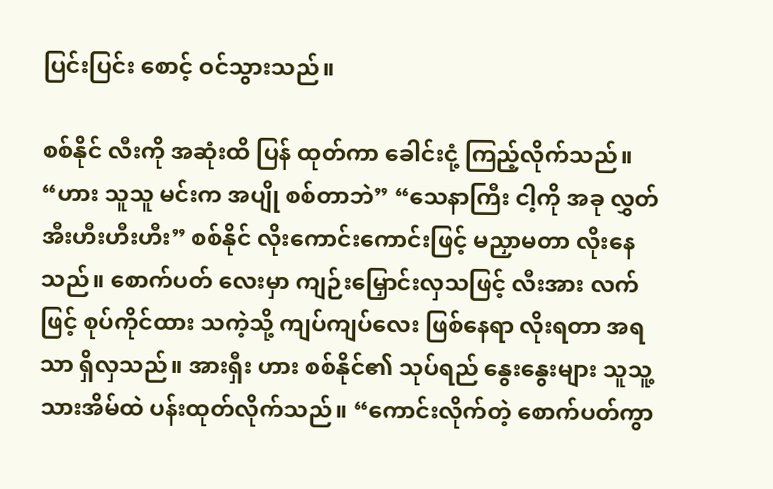ပြင်းပြင်း စောင့် ဝင်သွားသည်။

စစ်နိုင် လီးကို အဆုံးထိ ပြန် ထုတ်ကာ ခေါင်းငုံ့ ကြည့်လိုက်သည်။ “ဟား သူသူ မင်းက အပျို စစ်တာဘဲ” “သေနာကြီး ငါ့ကို အခု လွှတ် အီးဟီးဟီးဟီး” စစ်နိုင် လိုးကောင်းကောင်းဖြင့် မညှာမတာ လိုးနေသည်။ စောက်ပတ် လေးမှာ ကျဉ်းမြှောင်းလှသဖြင့် လီးအား လက်ဖြင့် စုပ်ကိုင်ထား သကဲ့သို့ ကျပ်ကျပ်လေး ဖြစ်နေရာ လိုးရတာ အရသာ ရှိလှသည်။ အားရှီး ဟား စစ်နိုင်၏ သုပ်ရည် နွေးနွေးများ သူသူ့ သားအိမ်ထဲ ပန်းထုတ်လိုက်သည်။ “ကောင်းလိုက်တဲ့ စောက်ပတ်ကွာ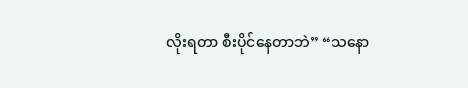လိုးရတာ စီးပိုင်နေတာဘဲ” “သနော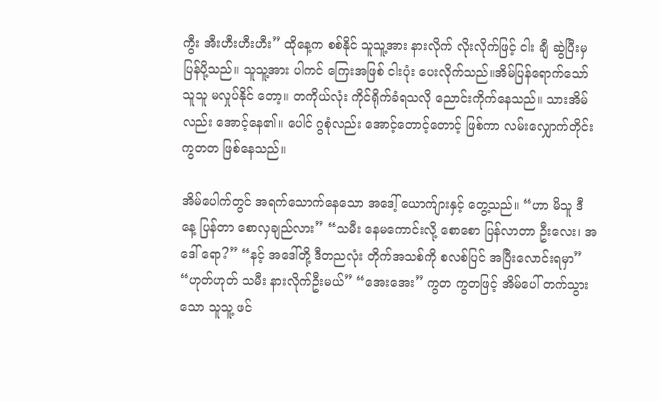ကွီး အီးဟီးဟီးဟီး” ထိုနေ့က စစ်နိုင် သူသူ့အား နားလိုက် လိုးလိုက်ဖြင့် ငါး ချီ ဆွဲပြီးမှ ပြန်ပို့သည်။ သူသူ့အား ပါကင် ကြေးအဖြစ် ငါးပုံး ပေးလိုက်သည်။အိမ်ပြန်ရောက်သော် သူသူ မလှုပ်နိုင် တော့။ တကိုယ်လုံး ကိုင်ရိုက်ခံရသလို ညောင်းကိုက်နေသည်။ သားအိမ်လည်း အောင့်နေ၏။ ပေါင် ဂွစုံလည်း အောင့်တောင့်တောင့် ဖြစ်ကာ လမ်းလျှောက်တိုင်း ကွတတ ဖြစ်နေသည်။

အိမ်ပေါက်တွင် အရက်သောက်နေသော အဒေါ့် ယောက်ျားနှင့် တွေ့သည်။ “ဟာ မိသူ ဒီနေ့ ပြန်တာ စောလှချည်လား” “သမီး နေမကောင်းလို့ စောစော ပြန်လာတာ ဦးလေး၊ အဒေါ် ရော?” “နင့် အဒေါ်တို့ ဒီတညလုံး တိုက်အသစ်ကို စလစ်ပြင် အပြီးလောင်းရမှာ” “ဟုတ်ဟုတ် သမီး နားလိုက်ဦးမယ်” “အေးအေး” ကွတ ကွတဖြင့် အိမ်ပေါ် တက်သွားသော သူသူ့ ဖင်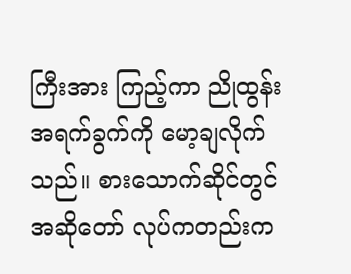ကြီးအား ကြည့်ကာ ညိုထွန်း အရက်ခွက်ကို မော့ချလိုက်သည်။ စားသောက်ဆိုင်တွင် အဆိုတော် လုပ်ကတည်းက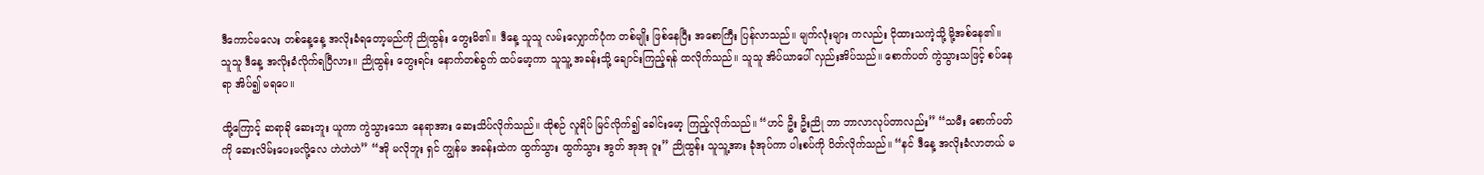ဒီကောင်မလေး တစ်နေ့နေ့ အလိုးခံရတော့မည်ကို ညိုထွန်း တွေးမိ၏။ ဒီနေ့ သူသူ လမ်းလျှောက်ပုံက တစ်မျိုး ဖြစ်နေပြီး အစောကြီး ပြန်လာသည်။ မျက်လုံးများ ကလည်း ငိုထားသကဲ့သို့ မို့အစ်နေ၏။ သူသူ ဒီနေ့ အလိုးခံလိုက်ရပြီလား။ ညိုထွန်း တွေးရင်း နောက်တစ်ခွက် ထပ်မော့ကာ သူသူ့ အခန်းသို့ ချောင်းကြည့်ရန် ထလိုက်သည်။ သူသူ အိပ်ယာပေါ် လှည်းအိပ်သည်။ စောက်ပတ် ကွဲသွားသဖြင့် စပ်နေရာ အိပ်၍ မရပေ။

ထို့ကြောင့် ဆရာခို ဆေးဘူး ယူကာ ကွဲသွားသော နေရာအား ဆေးသိပ်လိုက်သည်။ ထိုစဉ် လူရိပ် မြင်လိုက်၍ ခေါင်းမော့ ကြည့်လိုက်သည်။ “ဟင် ဦး ဦးညို ဘာ ဘာလာလုပ်တာလည်း” “သမီး စောက်ပတ်ကို ဆေးလိမ်းပေးမလို့လေ ဟဲဟဲဟဲ” “အို မလိုဘူး ရှင် ကျွန်မ အခန်းထဲက ထွက်သွား ထွက်သွား အွတ် အုအု ဝူး” ညိုထွန်း သူသူ့အား ခုံအုပ်ကာ ပါးစပ်ကို ပိတ်လိုက်သည်။ “နင် ဒီနေ့ အလိုးခံလာတယ် မ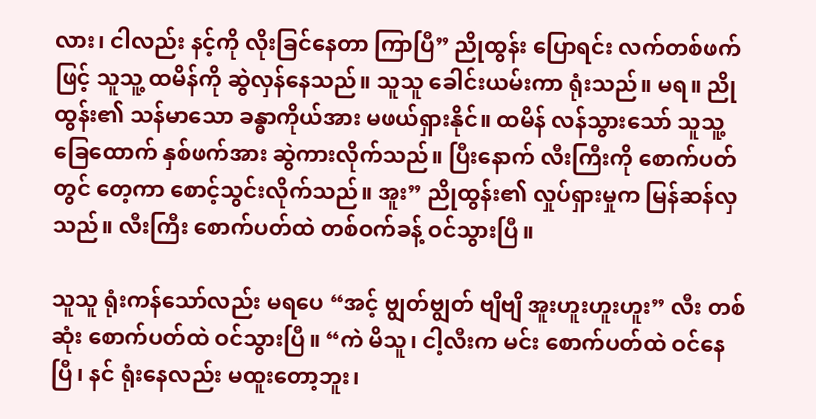လား၊ ငါလည်း နင့်ကို လိုးခြင်နေတာ ကြာပြီ” ညိုထွန်း ပြောရင်း လက်တစ်ဖက်ဖြင့် သူသူ့ ထမိန်ကို ဆွဲလှန်နေသည်။ သူသူ ခေါင်းယမ်းကာ ရုံးသည်။ မရ။ ညိုထွန်း၏ သန်မာသော ခန္ဓာကိုယ်အား မဖယ်ရှားနိုင်။ ထမိန် လန်သွားသော် သူသူ့ ခြေထောက် နှစ်ဖက်အား ဆွဲကားလိုက်သည်။ ပြီးနောက် လီးကြီးကို စောက်ပတ်တွင် တေ့ကာ စောင့်သွင်းလိုက်သည်။ အူး” ညိုထွန်း၏ လှုပ်ရှားမှုက မြန်ဆန်လှသည်။ လီးကြီး စောက်ပတ်ထဲ တစ်ဝက်ခန့် ဝင်သွားပြီ။

သူသူ ရုံးကန်သော်လည်း မရပေ “အင့် ဗျွတ်ဗျွတ် ဗျိဗျိ အူးဟူးဟူးဟူး” လီး တစ်ဆုံး စောက်ပတ်ထဲ ဝင်သွားပြီ။ “ကဲ မိသူ၊ ငါ့လီးက မင်း စောက်ပတ်ထဲ ဝင်နေပြီ၊ နင် ရုံးနေလည်း မထူးတော့ဘူး၊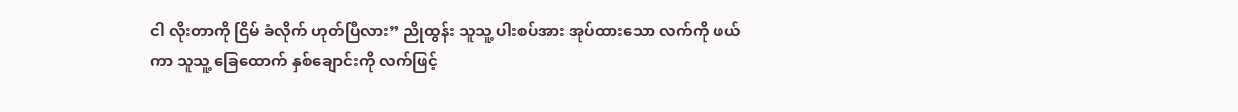ငါ လိုးတာကို ငြိမ် ခံလိုက် ဟုတ်ပြီလား” ညိုထွန်း သူသူ့ ပါးစပ်အား အုပ်ထားသော လက်ကို ဖယ်ကာ သူသူ့ ခြေထောက် နှစ်ချောင်းကို လက်ဖြင့်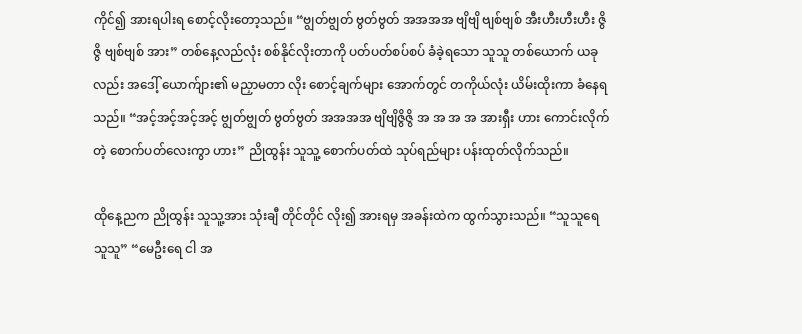ကိုင်၍ အားရပါးရ စောင့်လိုးတော့သည်။ “ဗျွတ်ဗျွတ် ဗွတ်ဗွတ် အအအအ ဗျိဗျိ ဗျစ်ဗျစ် အီးဟီးဟီးဟီး ဇွိဇွိ ဗျစ်ဗျစ် အား” တစ်နေ့လည်လုံး စစ်နိုင်လိုးတာကို ပတ်ပတ်စပ်စပ် ခံခဲ့ရသော သူသူ တစ်ယောက် ယခုလည်း အဒေါ့် ယောက်ျား၏ မညှာမတာ လိုး စောင့်ချက်များ အောက်တွင် တကိုယ်လုံး ယိမ်းထိုးကာ ခံနေရသည်။ “အင့်အင့်အင့်အင့် ဗျွတ်ဗျွတ် ဗွတ်ဗွတ် အအအအ ဗျိဗျိဇွိဇွိ အ အ အ အ အားရှီး ဟား ကောင်းလိုက်တဲ့ စောက်ပတ်လေးကွာ ဟား” ညိုထွန်း သူသူ့ စောက်ပတ်ထဲ သုပ်ရည်များ ပန်းထုတ်လိုက်သည်။

ထိုနေ့ညက ညိုထွန်း သူသူ့အား သုံးချီ တိုင်တိုင် လိုး၍ အားရမှ အခန်းထဲက ထွက်သွားသည်။ “သူသူရေ သူသူ” “မေဦးရေ ငါ အ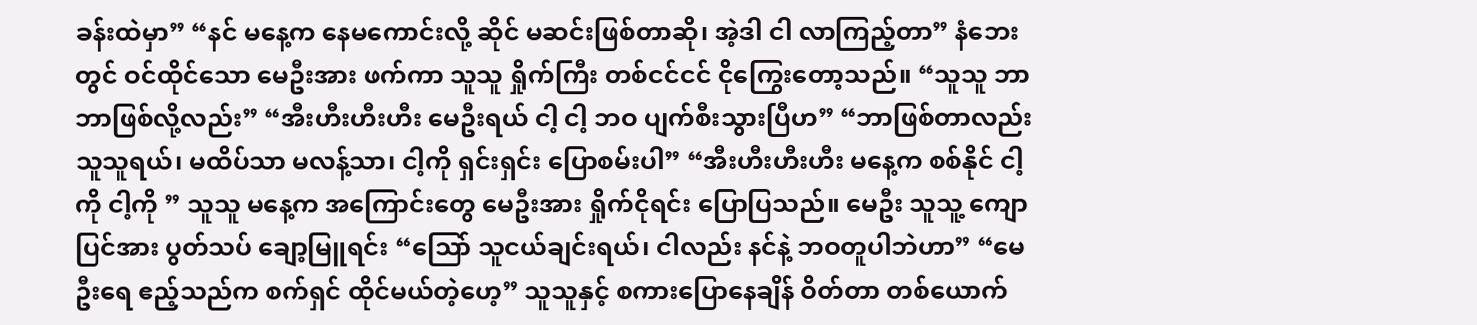ခန်းထဲမှာ” “နင် မနေ့က နေမကောင်းလို့ ဆိုင် မဆင်းဖြစ်တာဆို၊ အဲ့ဒါ ငါ လာကြည့်တာ” နံဘေးတွင် ဝင်ထိုင်သော မေဦးအား ဖက်ကာ သူသူ ရှိုက်ကြီး တစ်ငင်ငင် ငိုကြွေးတော့သည်။ “သူသူ ဘာ ဘာဖြစ်လို့လည်း” “အီးဟီးဟီးဟီး မေဦးရယ် ငါ့ ငါ့ ဘဝ ပျက်စီးသွားပြီဟ” “ဘာဖြစ်တာလည်း သူသူရယ်၊ မထိပ်သာ မလန့်သာ၊ ငါ့ကို ရှင်းရှင်း ပြောစမ်းပါ” “အီးဟီးဟီးဟီး မနေ့က စစ်နိုင် ငါ့ကို ငါ့ကို ” သူသူ မနေ့က အကြောင်းတွေ မေဦးအား ရှိုက်ငိုရင်း ပြောပြသည်။ မေဦး သူသူ့ ကျောပြင်အား ပွတ်သပ် ချော့မြူရင်း “သြော် သူငယ်ချင်းရယ်၊ ငါလည်း နင်နဲ့ ဘဝတူပါဘဲဟာ” “မေဦးရေ ဧည့်သည်က စက်ရှင် ထိုင်မယ်တဲ့ဟေ့” သူသူနှင့် စကားပြောနေချိန် ဝိတ်တာ တစ်ယောက်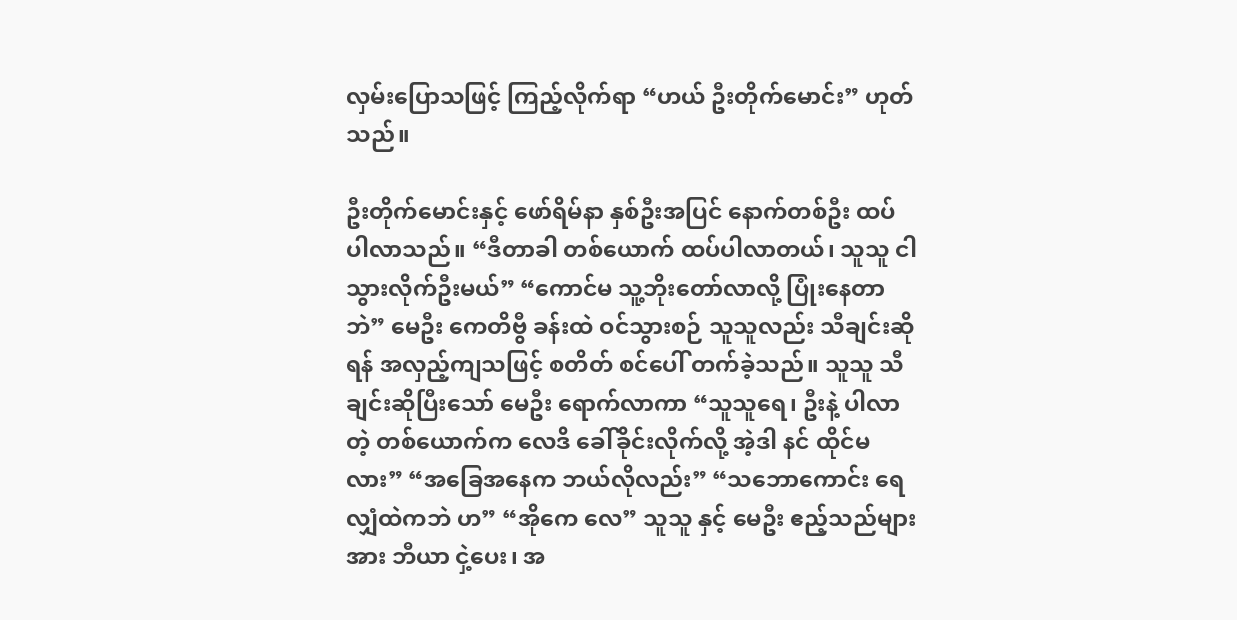လှမ်းပြောသဖြင့် ကြည့်လိုက်ရာ “ဟယ် ဦးတိုက်မောင်း” ဟုတ်သည်။

ဦးတိုက်မောင်းနှင့် ဖော်ရိမ်နာ နှစ်ဦးအပြင် နောက်တစ်ဦး ထပ်ပါလာသည်။ “ဒီတာခါ တစ်ယောက် ထပ်ပါလာတယ်၊ သူသူ ငါသွားလိုက်ဦးမယ်” “ကောင်မ သူ့ဘိုးတော်လာလို့ ပြုံးနေတာဘဲ” မေဦး ကေတိဗွီ ခန်းထဲ ဝင်သွားစဉ် သူသူလည်း သီချင်းဆိုရန် အလှည့်ကျသဖြင့် စတိတ် စင်ပေါ် တက်ခဲ့သည်။ သူသူ သီချင်းဆိုပြီးသော် မေဦး ရောက်လာကာ “သူသူရေ၊ ဦးနဲ့ ပါလာတဲ့ တစ်ယောက်က လေဒိ ခေါ်ခိုင်းလိုက်လို့ အဲ့ဒါ နင် ထိုင်မလား” “အခြေအနေက ဘယ်လိုလည်း” “သဘောကောင်း ရေလျှံထဲကဘဲ ဟ” “အိုကေ လေ” သူသူ နှင့် မေဦး ဧည့်သည်များအား ဘီယာ ငှဲ့ပေး၊ အ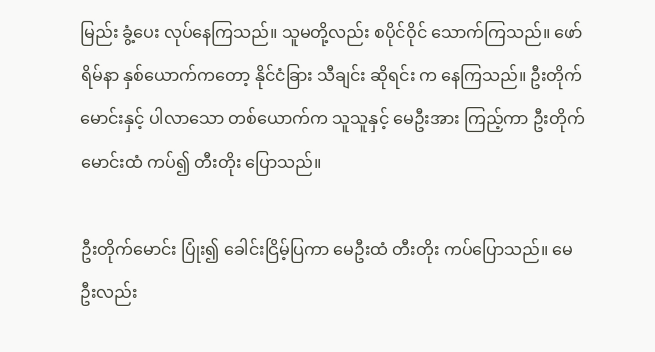မြည်း ခွံ့ပေး လုပ်နေကြသည်။ သူမတို့လည်း စပိုင်ဝိုင် သောက်ကြသည်။ ဖော်ရိမ်နာ နှစ်ယောက်ကတော့ နိုင်ငံခြား သီချင်း ဆိုရင်း က နေကြသည်။ ဦးတိုက်မောင်းနှင့် ပါလာသော တစ်ယောက်က သူသူနှင့် မေဦးအား ကြည့်ကာ ဦးတိုက်မောင်းထံ ကပ်၍ တီးတိုး ပြောသည်။

ဦးတိုက်မောင်း ပြုံး၍ ခေါင်းငြိမ့်ပြကာ မေဦးထံ တီးတိုး ကပ်ပြောသည်။ မေဦးလည်း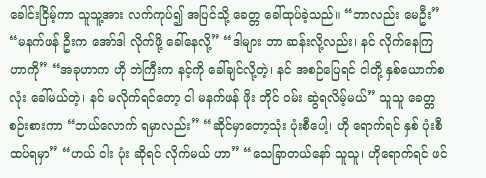ခေါင်းငြိမ့်ကာ သူသူ့အား လက်ကုပ်၍ အပြင်သို့ ခေတ္တ ခေါ်ထုပ်ခဲ့သည်။ “ဘာလည်း မေဦး” “မနက်ဖန် ဦးက အော်ဒါ လိုက်ဖို့ ခေါ်နေလို့” “ဒါများ ဘာ ဆန်းလို့လည်း၊ နင် လိုက်နေကြ ဟာကို” “အခုဟာက ဟို ဘဲကြီးက နင့်ကို ခေါ်ချင်လို့တဲ့၊ နင် အစဉ်ပြေရင် ငါတို့ နှစ်ယောက်စလုံး ခေါ်မယ်တဲ့၊ နင် မလိုက်ရင်တော့ ငါ မနက်ဖန် ဖိုး ဘိုင် ဝမ်း ဆွဲရလိမ့်မယ်” သူသူ ခေတ္တ စဉ်းစားကာ “ဘယ်လောက် ရမှာလည်း” “ဆိုင်မှာတော့သုံး ပုံးစီပေါ့၊ ဟို ရောက်ရင် နှစ် ပုံးစီ ထပ်ရမှာ” “ဟယ် ငါး ပုံး ဆိုရင် လိုက်မယ် ဟာ” “သေခြာတယ်နော် သူသူ၊ ဟိုရောက်ရင် ဖင်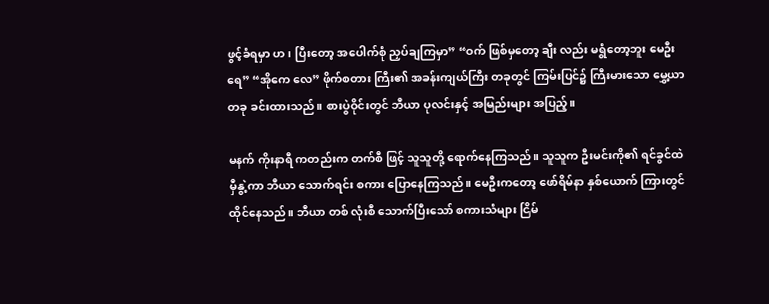ဖွင့်ခံရမှာ ဟ၊ ပြီးတော့ အပေါက်စုံ ညှပ်ချကြမှာ” “ဝက် ဖြစ်မှတော့ ချီး လည်း မရွံတော့ဘူး မေဦးရေ” “အိုကေ လေ” ဖိုက်စတား ကြီး၏ အခန်းကျယ်ကြီး တခုတွင် ကြမ်းပြင်၌ ကြီးမားသော မွှေ့ယာတခု ခင်းထားသည်။ စားပွဲဝိုင်းတွင် ဘီယာ ပုလင်းနှင့် အမြည်းများ အပြည့်။

မနက် ကိုးနာရီ ကတည်းက တက်စီ ဖြင့် သူသူတို့ ရောက်နေကြသည်။ သူသူက ဦးမင်းကို၏ ရင်ခွင်ထဲ မှီနွဲ့ကာ ဘီယာ သောက်ရင်း စကား ပြောနေကြသည်။ မေဦးကတော့ ဖော်ရိမ်နာ နှစ်ယောက် ကြားတွင် ထိုင်နေသည်။ ဘီယာ တစ် လုံးစီ သောက်ပြီးသော် စကားသံများ ငြိမ်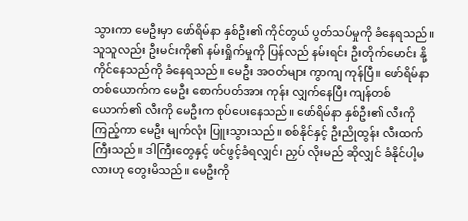သွားကာ မေဦးမှာ ဖော်ရိမ်နာ နှစ်ဦး၏ ကိုင်တွယ် ပွတ်သပ်မှုကို ခံနေရသည်။ သူသူလည်း ဦးမင်းကို၏ နမ်းရှိုက်မှုကို ပြန်လည် နမ်းရင်း ဦးတိုက်မောင်း နို့ကိုင်နေသည်ကို ခံနေရသည်။ မေဦး အဝတ်များ ကွာကျ ကုန်ပြီ။ ဖော်ရိမ်နာ တစ်ယောက်က မေဦး စောက်ပတ်အား ကုန်း လျှက်နေပြီး ကျန်တစ်ယောက်၏ လီးကို မေဦးက စုပ်ပေးနေသည်။ ဖော်ရိမ်နာ နှစ်ဦး၏ လီးကို ကြည့်ကာ မေဦး မျက်လုံး ပြူးသွားသည်။ စစ်နိုင်နှင့် ဦးညိုထွန်း လီးထက် ကြီးသည်။ ဒါကြီးတွေနှင့် ဖင်ဖွင့်ခံရလျှင်၊ ညှပ် လိုးမည် ဆိုလျှင် ခံနိုင်ပါ့မလားဟု တွေးမိသည်။ မေဦးကို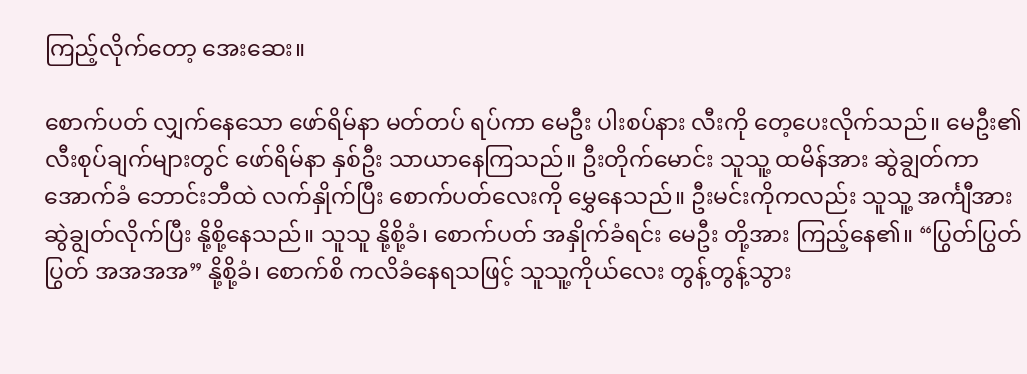ကြည့်လိုက်တော့ အေးဆေး။

စောက်ပတ် လျှက်နေသော ဖော်ရိမ်နာ မတ်တပ် ရပ်ကာ မေဦး ပါးစပ်နား လီးကို တေ့ပေးလိုက်သည်။ မေဦး၏ လီးစုပ်ချက်များတွင် ဖော်ရိမ်နာ နှစ်ဦး သာယာနေကြသည်။ ဦးတိုက်မောင်း သူသူ့ ထမိန်အား ဆွဲချွတ်ကာ အောက်ခံ ဘောင်းဘီထဲ လက်နှိုက်ပြီး စောက်ပတ်လေးကို မွှေနေသည်။ ဦးမင်းကိုကလည်း သူသူ့ အင်္ကျီအား ဆွဲချွတ်လိုက်ပြီး နို့စို့နေသည်။ သူသူ နို့စို့ခံ၊ စောက်ပတ် အနှိုက်ခံရင်း မေဦး တို့အား ကြည့်နေ၏။ “ပြွတ်ပြွတ်ပြွတ် အအအအ” နို့စို့ခံ၊ စောက်စိ ကလိခံနေရသဖြင့် သူသူ့ကိုယ်လေး တွန့်တွန့်သွား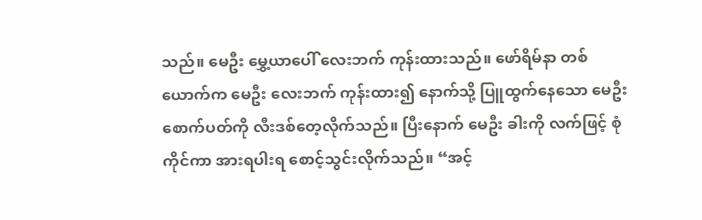သည်။ မေဦး မွှေ့ယာပေါ် လေးဘက် ကုန်းထားသည်။ ဖော်ရိမ်နာ တစ်ယောက်က မေဦး လေးဘက် ကုန်းထား၍ နောက်သို့ ပြူထွက်နေသော မေဦး စောက်ပတ်ကို လီးဒစ်တေ့လိုက်သည်။ ပြီးနောက် မေဦး ခါးကို လက်ဖြင့် စုံကိုင်ကာ အားရပါးရ စောင့်သွင်းလိုက်သည်။ “အင့်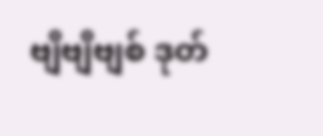ဗျိဗျိဗျစ် ဒုတ်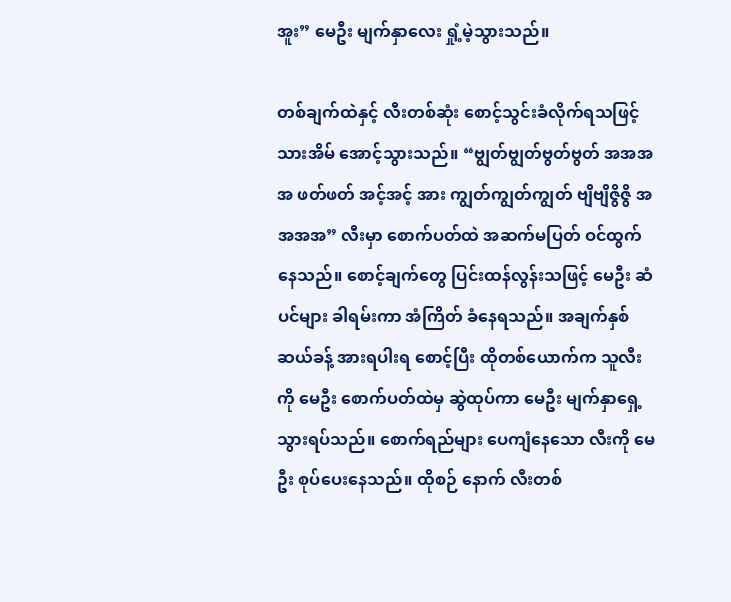အူး” မေဦး မျက်နှာလေး ရှုံ့မဲ့သွားသည်။

တစ်ချက်ထဲနှင့် လီးတစ်ဆုံး စောင့်သွင်းခံလိုက်ရသဖြင့် သားအိမ် အောင့်သွားသည်။ “ဗျွတ်ဗျွတ်ဗွတ်ဗွတ် အအအအ ဖတ်ဖတ် အင့်အင့် အား ကျွတ်ကျွတ်ကျွတ် ဗျိဗျိဇွိဇွိ အအအအ” လီးမှာ စောက်ပတ်ထဲ အဆက်မပြတ် ဝင်ထွက်နေသည်။ စောင့်ချက်တွေ ပြင်းထန်လွန်းသဖြင့် မေဦး ဆံပင်များ ခါရမ်းကာ အံကြိတ် ခံနေရသည်။ အချက်နှစ်ဆယ်ခန့် အားရပါးရ စောင့်ပြီး ထိုတစ်ယောက်က သူလီးကို မေဦး စောက်ပတ်ထဲမှ ဆွဲထုပ်ကာ မေဦး မျက်နှာရှေ့ သွားရပ်သည်။ စောက်ရည်များ ပေကျံနေသော လီးကို မေဦး စုပ်ပေးနေသည်။ ထိုစဉ် နောက် လီးတစ်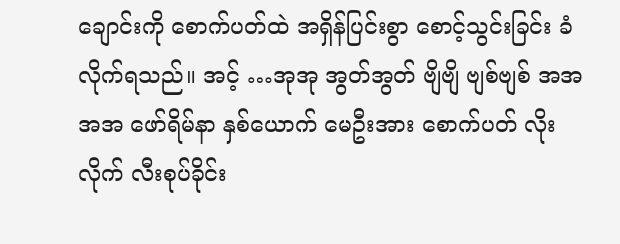ချောင်းကို စောက်ပတ်ထဲ အရှိန်ပြင်းစွာ စောင့်သွင်းခြင်း ခံလိုက်ရသည်။ အင့် …အုအု အွတ်အွတ် ဗျိဗျိ ဗျစ်ဗျစ် အအအအ ဖော်ရိမ်နာ နှစ်ယောက် မေဦးအား စောက်ပတ် လိုးလိုက် လီးစုပ်ခိုင်း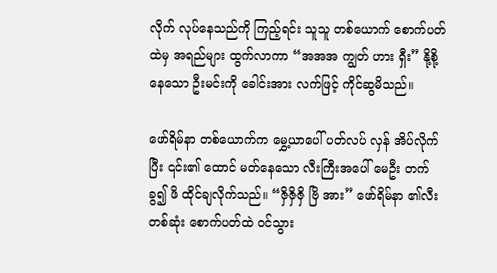လိုက် လုပ်နေသည်ကို ကြည့်ရင်း သူသူ တစ်ယောက် စောက်ပတ်ထဲမှ အရည်များ ထွက်လာကာ “အအအ ကျွတ် ဟား ရှီး” နို့စို့နေသော ဦးမင်းကို ခေါင်းအား လက်ဖြင့် ကိုင်ဆွမိသည်။

ဖော်ရိမ်နာ တစ်ယောက်က မွှေ့ယာပေါ် ပတ်လပ် လှန် အိပ်လိုက်ပြီး ၎င်း၏ ထောင် မတ်နေသော လီးကြီးအပေါ် မေဦး တက်ခွ၍ ဖိ ထိုင်ချလိုက်သည်။ “ဇှိဇှိဇှိ ဗြိ အား” ဖော်ရိမ်နာ ၏လီးတစ်ဆုံး စောက်ပတ်ထဲ ဝင်သွား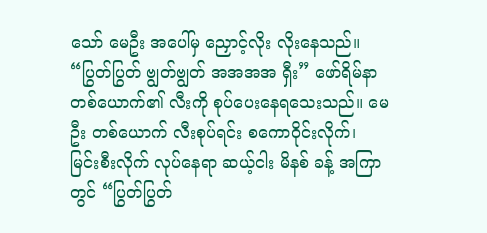သော် မေဦး အပေါ်မှ ညှောင့်လိုး လိုးနေသည်။ “ပြွတ်ပြွတ် ဗျွတ်ဗျွတ် အအအအ ရှီး” ဖော်ရိမ်နာ တစ်ယောက်၏ လီးကို စုပ်ပေးနေရသေးသည်။ မေဦး တစ်ယောက် လီးစုပ်ရင်း စကောဝိုင်းလိုက်၊ မြင်းစီးလိုက် လုပ်နေရာ ဆယ့်ငါး မိနစ် ခန့် အကြာတွင် “ပြွတ်ပြွတ်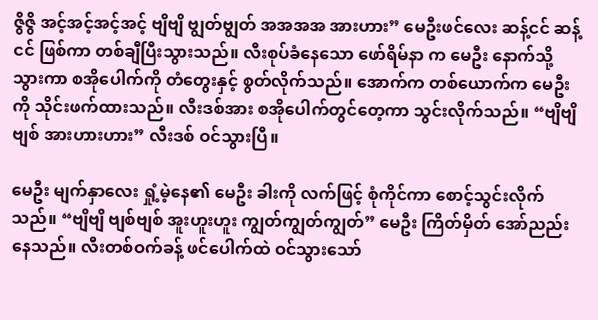ဇွိဇွိ အင့်အင့်အင့်အင့် ဗျိဗျိ ဗျွတ်ဗျွတ် အအအအ အားဟား” မေဦးဖင်လေး ဆန့်ငင် ဆန့်ငင် ဖြစ်ကာ တစ်ချီပြီးသွားသည်။ လီးစုပ်ခံနေသော ဖော်ရိမ်နာ က မေဦး နောက်သို့ သွားကာ စအိုပေါက်ကို တံတွေးနှင့် စွတ်လိုက်သည်။ အောက်က တစ်ယောက်က မေဦးကို သိုင်းဖက်ထားသည်။ လီးဒစ်အား စအိုပေါက်တွင်တေ့ကာ သွင်းလိုက်သည်။ “ဗျိဗျိဗျစ် အားဟားဟား” လီးဒစ် ဝင်သွားပြီ။

မေဦး မျက်နှာလေး ရှုံ့မဲ့နေ၏ မေဦး ခါးကို လက်ဖြင့် စုံကိုင်ကာ စောင့်သွင်းလိုက်သည်။ “ဗျိဗျိ ဗျစ်ဗျစ် အူးဟူးဟူး ကျွတ်ကျွတ်ကျွတ်” မေဦး ကြိတ်မှိတ် အော်ညည်းနေသည်။ လီးတစ်ဝက်ခန့် ဖင်ပေါက်ထဲ ဝင်သွားသော်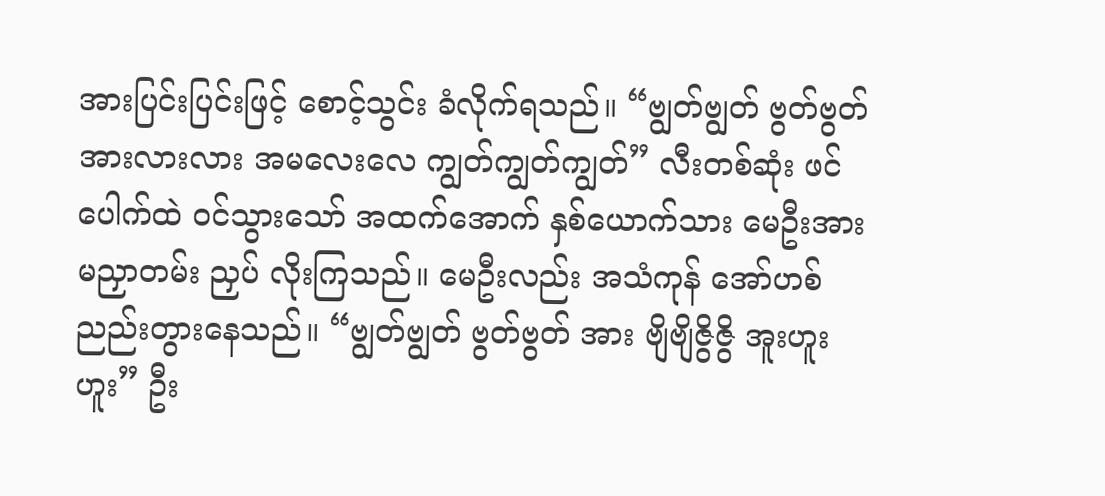အားပြင်းပြင်းဖြင့် စောင့်သွင်း ခံလိုက်ရသည်။ “ဗျွတ်ဗျွတ် ဗွတ်ဗွတ် အားလားလား အမလေးလေ ကျွတ်ကျွတ်ကျွတ်” လီးတစ်ဆုံး ဖင်ပေါက်ထဲ ဝင်သွားသော် အထက်အောက် နှစ်ယောက်သား မေဦးအား မညှာတမ်း ညှပ် လိုးကြသည်။ မေဦးလည်း အသံကုန် အော်ဟစ် ညည်းတွားနေသည်။ “ဗျွတ်ဗျွတ် ဗွတ်ဗွတ် အား ဗျိဗျိဇွိဇွိ အူးဟူးဟူး” ဦး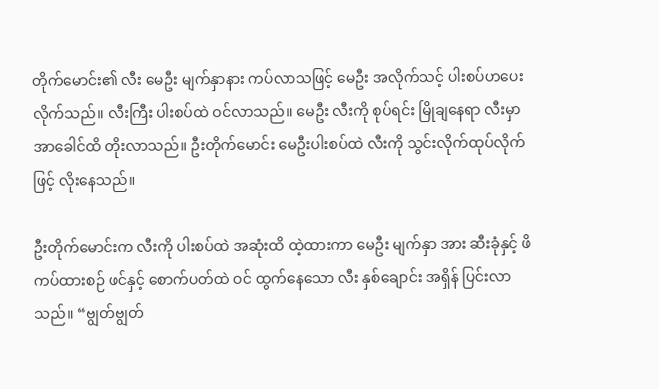တိုက်မောင်း၏ လီး မေဦး မျက်နှာနား ကပ်လာသဖြင့် မေဦး အလိုက်သင့် ပါးစပ်ဟပေးလိုက်သည်။ လီးကြီး ပါးစပ်ထဲ ဝင်လာသည်။ မေဦး လီးကို စုပ်ရင်း မြိုချနေရာ လီးမှာ အာခေါင်ထိ တိုးလာသည်။ ဦးတိုက်မောင်း မေဦးပါးစပ်ထဲ လီးကို သွင်းလိုက်ထုပ်လိုက်ဖြင့် လိုးနေသည်။

ဦးတိုက်မောင်းက လီးကို ပါးစပ်ထဲ အဆုံးထိ ထဲ့ထားကာ မေဦး မျက်နှာ အား ဆီးခုံနှင့် ဖိကပ်ထားစဉ် ဖင်နှင့် စောက်ပတ်ထဲ ဝင် ထွက်နေသော လီး နှစ်ချောင်း အရှိန် ပြင်းလာသည်။ “ဗျွတ်ဗျွတ်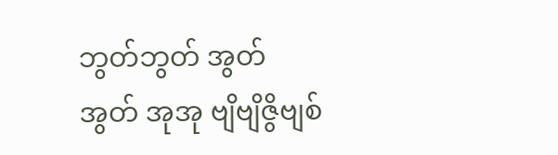ဘွတ်ဘွတ် အွတ်အွတ် အုအု ဗျိဗျိဇွိဗျစ်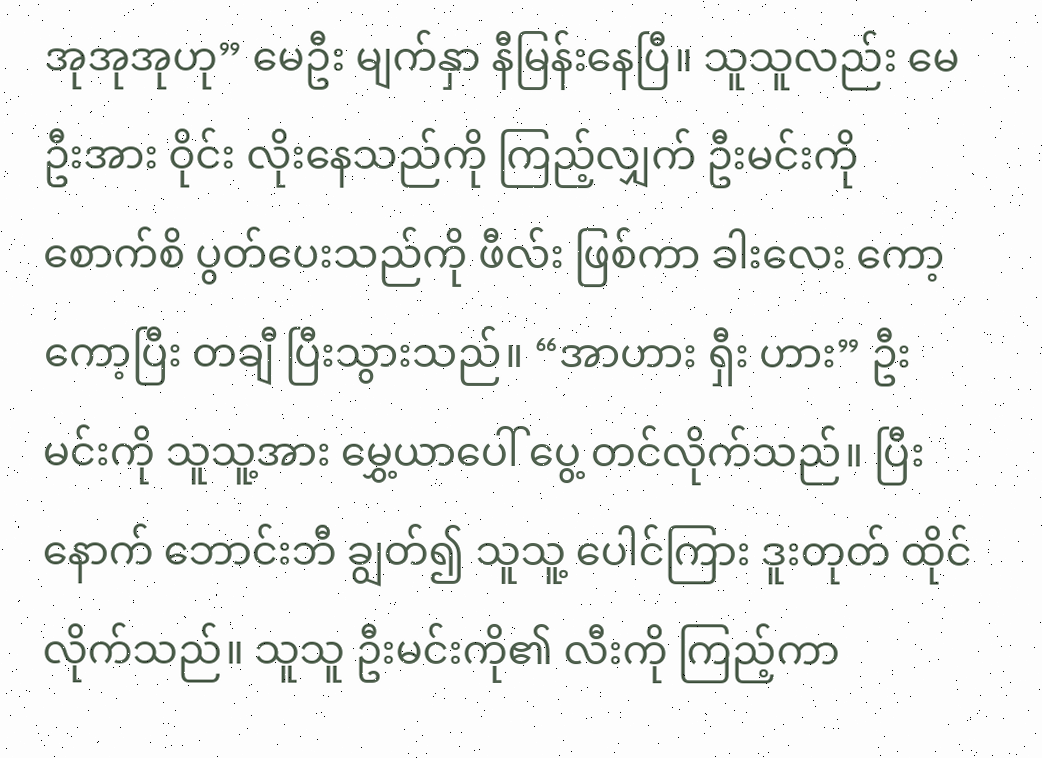အုအုအုဟု” မေဦး မျက်နှာ နီမြန်းနေပြီ။ သူသူလည်း မေဦးအား ဝိုင်း လိုးနေသည်ကို ကြည့်လျှက် ဦးမင်းကို စောက်စိ ပွတ်ပေးသည်ကို ဖီလ်း ဖြစ်ကာ ခါးလေး ကော့ကော့ပြီး တချီ ပြီးသွားသည်။ “အာဟား ရှီး ဟား” ဦးမင်းကို သူသူ့အား မွှေ့ယာပေါ် ပွေ့ တင်လိုက်သည်။ ပြီးနောက် ဘောင်းဘီ ချွတ်၍ သူသူ့ ပေါင်ကြား ဒူးတုတ် ထိုင်လိုက်သည်။ သူသူ ဦးမင်းကို၏ လီးကို ကြည့်ကာ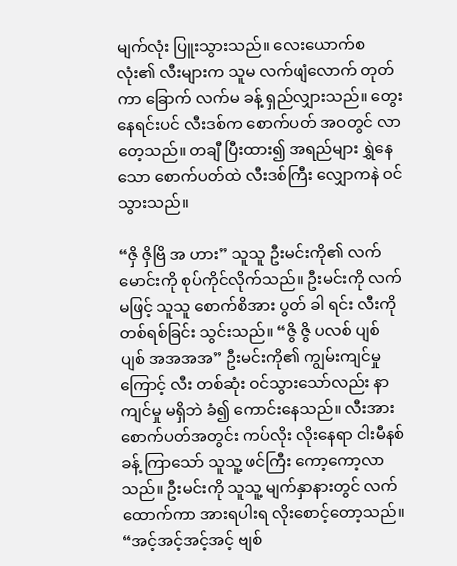မျက်လုံး ပြူးသွားသည်။ လေးယောက်စလုံး၏ လီးများက သူမ လက်ဖျံလောက် တုတ်ကာ ခြောက် လက်မ ခန့် ရှည်လျှားသည်။ တွေး နေရင်းပင် လီးဒစ်က စောက်ပတ် အဝတွင် လာတေ့သည်။ တချီ ပြီးထား၍ အရည်များ ရွှဲနေသော စောက်ပတ်ထဲ လီးဒစ်ကြီး လျှောကနဲ ဝင်သွားသည်။

“ဇှိ ဇှိဗြိ အ ဟား” သူသူ ဦးမင်းကို၏ လက်မောင်းကို စုပ်ကိုင်လိုက်သည်။ ဦးမင်းကို လက်မဖြင့် သူသူ စောက်စိအား ပွတ် ခါ ရင်း လီးကို တစ်ရစ်ခြင်း သွင်းသည်။ “ဇွိ ဇွိ ပလစ် ပျစ် ပျစ် အအအအ” ဦးမင်းကို၏ ကျွမ်းကျင်မှုကြောင့် လီး တစ်ဆုံး ဝင်သွားသော်လည်း နာကျင်မှု မရှိဘဲ ခံ၍ ကောင်းနေသည်။ လီးအား စောက်ပတ်အတွင်း ကပ်လိုး လိုးနေရာ ငါးမီနစ် ခန့် ကြာသော် သူသူ့ ဖင်ကြီး ကော့ကော့လာသည်။ ဦးမင်းကို သူသူ့ မျက်နှာနားတွင် လက်ထောက်ကာ အားရပါးရ လိုးစောင့်တော့သည်။ “အင့်အင့်အင့်အင့် ဗျစ်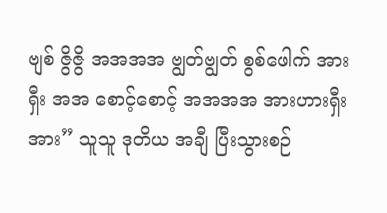ဗျစ် ဇွိဇွိ အအအအ ဗျွတ်ဗျွတ် စွစ်ဖေါက် အား ရှီး အအ စောင့်စောင့် အအအအ အားဟားရှီး အား” သူသူ ဒုတိယ အချီ ပြီးသွားစဉ်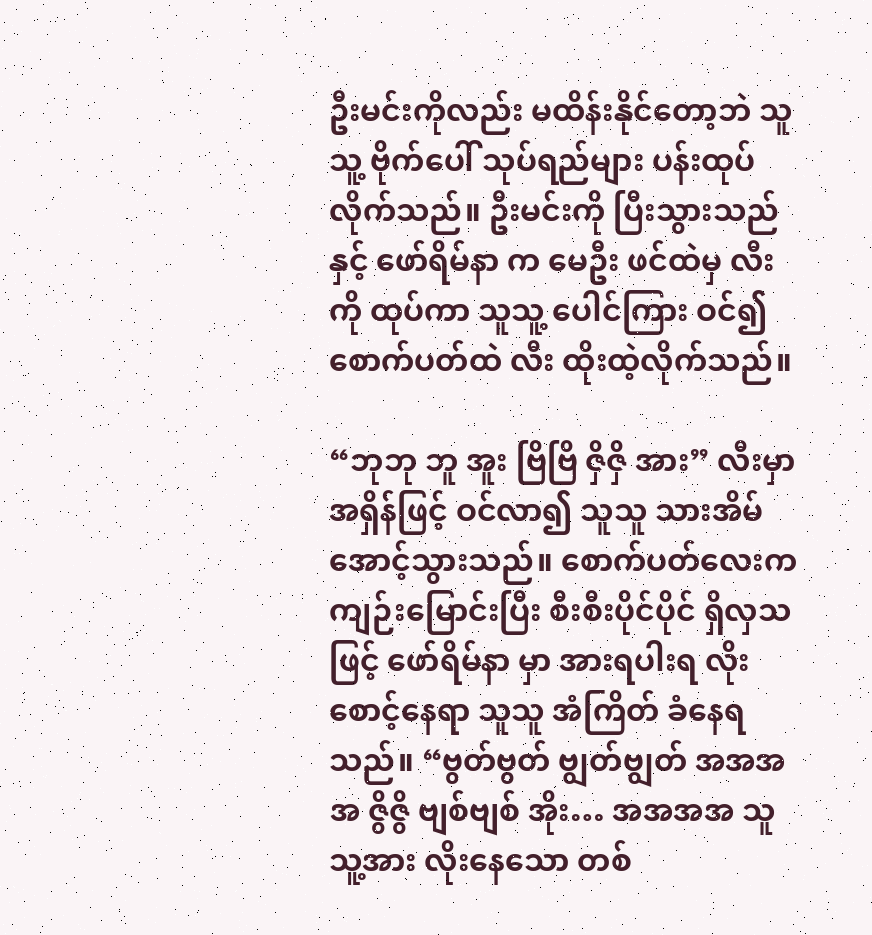ဦးမင်းကိုလည်း မထိန်းနိုင်တော့ဘဲ သူသူ့ ဗိုက်ပေါ် သုပ်ရည်များ ပန်းထုပ်လိုက်သည်။ ဦးမင်းကို ပြီးသွားသည်နှင့် ဖော်ရိမ်နာ က မေဦး ဖင်ထဲမှ လီးကို ထုပ်ကာ သူသူ့ ပေါင်ကြား ဝင်၍ စောက်ပတ်ထဲ လီး ထိုးထဲ့လိုက်သည်။

“ဘုဘု ဘူ အူး ဗြိဗြိ ဇှိဇှိ အား” လီးမှာ အရှိန်ဖြင့် ဝင်လာ၍ သူသူ သားအိမ် အောင့်သွားသည်။ စောက်ပတ်လေးက ကျဉ်းမြောင်းပြီး စီးစီးပိုင်ပိုင် ရှိလှသဖြင့် ဖော်ရိမ်နာ မှာ အားရပါးရ လိုးစောင့်နေရာ သူသူ အံကြိတ် ခံနေရသည်။ “ဗွတ်ဗွတ် ဗျွတ်ဗျွတ် အအအအ ဇွိဇွိ ဗျစ်ဗျစ် အိုး… အအအအ သူသူ့အား လိုးနေသော တစ်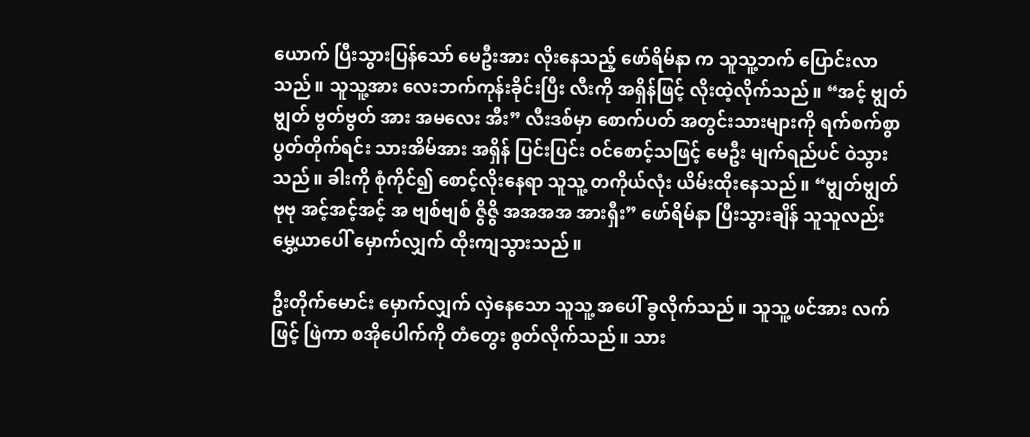ယောက် ပြီးသွားပြန်သော် မေဦးအား လိုးနေသည့် ဖော်ရိမ်နာ က သူသူ့ဘက် ပြောင်းလာသည်။ သူသူ့အား လေးဘက်ကုန်းခိုင်းပြီး လီးကို အရှိန်ဖြင့် လိုးထဲ့လိုက်သည်။ “အင့် ဗျွတ်ဗျွတ် ဗွတ်ဗွတ် အား အမလေး အီး” လီးဒစ်မှာ စောက်ပတ် အတွင်းသားများကို ရက်စက်စွာ ပွတ်တိုက်ရင်း သားအိမ်အား အရှိန် ပြင်းပြင်း ဝင်စောင့်သဖြင့် မေဦး မျက်ရည်ပင် ဝဲသွားသည်။ ခါးကို စုံကိုင်၍ စောင့်လိုးနေရာ သူသူ့ တကိုယ်လုံး ယိမ်းထိုးနေသည်။ “ဗျွတ်ဗျွတ် ဗုဗု အင့်အင့်အင့် အ ဗျစ်ဗျစ် ဇွိဇွိ အအအအ အားရှီး” ဖော်ရိမ်နာ ပြီးသွားချိန် သူသူလည်း မွှေ့ယာပေါ် မှောက်လျှက် ထိုးကျသွားသည်။

ဦးတိုက်မောင်း မှောက်လျှက် လှဲနေသော သူသူ့ အပေါ် ခွလိုက်သည်။ သူသူ့ ဖင်အား လက်ဖြင့် ဖြဲကာ စအိုပေါက်ကို တံတွေး စွတ်လိုက်သည်။ သား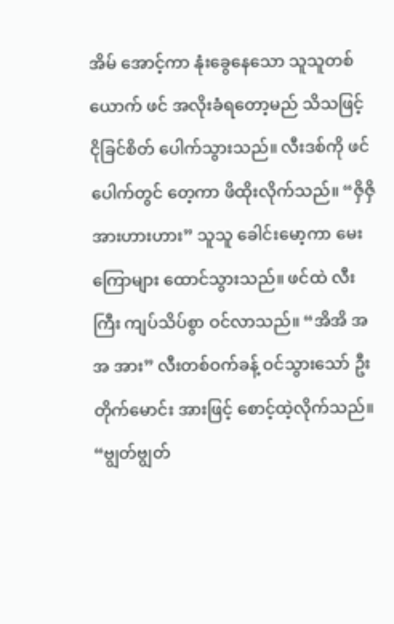အိမ် အောင့်ကာ နုံးခွေနေသော သူသူတစ်ယောက် ဖင် အလိုးခံရတော့မည် သိသဖြင့် ငိုခြင်စိတ် ပေါက်သွားသည်။ လီးဒစ်ကို ဖင်ပေါက်တွင် တေ့ကာ ဖိထိုးလိုက်သည်။ “ဇှိဇှိ အားဟားဟား” သူသူ ခေါင်းမော့ကာ မေးကြောများ ထောင်သွားသည်။ ဖင်ထဲ လီးကြီး ကျပ်သိပ်စွာ ဝင်လာသည်။ “အိအိ အအ အား” လီးတစ်ဝက်ခန့် ဝင်သွားသော် ဦးတိုက်မောင်း အားဖြင့် စောင့်ထဲ့လိုက်သည်။ “ဗျွတ်ဗျွတ်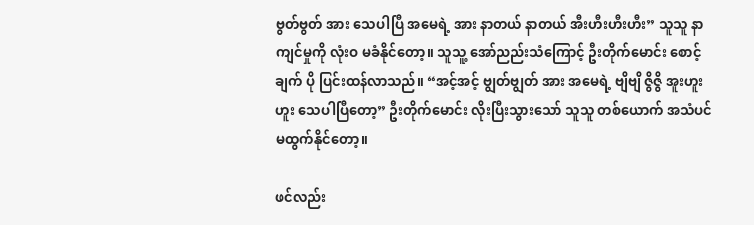ဗွတ်ဗွတ် အား သေပါပြီ အမေရဲ့ အား နာတယ် နာတယ် အီးဟီးဟီးဟီး” သူသူ နာကျင်မှုကို လုံးဝ မခံနိုင်တော့။ သူသူ့ အော်ညည်းသံကြောင့် ဦးတိုက်မောင်း စောင့်ချက် ပို ပြင်းထန်လာသည်။ “အင့်အင့် ဗျွတ်ဗျွတ် အား အမေရဲ့ ဗျိဗျိ ဇွိဇွိ အူးဟူးဟူး သေပါပြီတော့” ဦးတိုက်မောင်း လိုးပြီးသွားသော် သူသူ တစ်ယောက် အသံပင် မထွက်နိုင်တော့။

ဖင်လည်း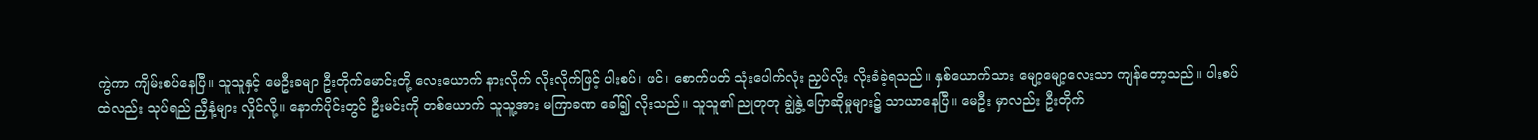ကွဲကာ ကျိမ်းစပ်နေပြီ။ သူသူနှင့် မေဦးခမျာ ဦးတိုက်မောင်းတို့ လေးယောက် နားလိုက် လိုးလိုက်ဖြင့် ပါးစပ်၊ ဖင်၊ စောက်ပတ် သုံးပေါက်လုံး ညှပ်လိုး လိုးခံခဲ့ရသည်။ နှစ်ယောက်သား မျော့မျော့လေးသာ ကျန်တော့သည်။ ပါးစပ်ထဲလည်း သုပ်ရည် ညှီနံ့များ လှိုင်လို့။ နောက်ပိုင်းတွင် ဦးမင်းကို တစ်ယောက် သူသူ့အား မကြာခဏ ခေါ်၍ လိုးသည်။ သူသူ၏ ညုတုတု ချွဲနွဲ့ ပြောဆိုမှုများ၌ သာယာနေပြီ။ မေဦး မှာလည်း ဦးတိုက်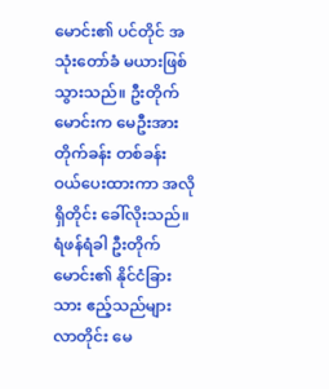မောင်း၏ ပင်တိုင် အသုံးတော်ခံ မယားဖြစ်သွားသည်။ ဦးတိုက်မောင်းက မေဦးအား တိုက်ခန်း တစ်ခန်း ဝယ်ပေးထားကာ အလိုရှိတိုင်း ခေါ်လိုးသည်။ ရံဖန်ရံခါ ဦးတိုက်မောင်း၏ နိုင်ငံခြားသား ဧည့်သည်များ လာတိုင်း မေ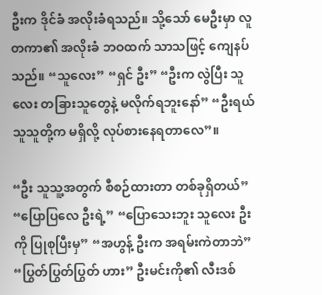ဦးက ဒိုင်ခံ အလိုးခံရသည်။ သို့သော် မေဦးမှာ လူတကာ၏ အလိုးခံ ဘဝထက် သာသဖြင့် ကျေနပ်သည်။ “သူလေး” “ရှင် ဦး” “ဦးက လွဲပြီး သူလေး တခြားသူတွေနဲ့ မလိုက်ရဘူးနော်” “ဦးရယ် သူသူတို့က မရှိလို့ လုပ်စားနေရတာလေ”။

“ဦး သူသူ့အတွက် စီစဉ်ထားတာ တစ်ခုရှိတယ်” “ပြောပြလေ ဦးရဲ့” “ပြောသေးဘူး သူလေး ဦးကို ပြုစုပြီးမှ” “အဟွန့် ဦးက အရမ်းကဲတာဘဲ” “ပြွတ်ပြွတ်ပြွတ် ဟား” ဦးမင်းကို၏ လီးဒစ်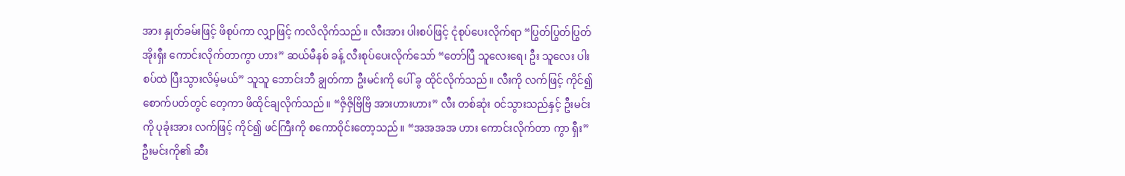အား နှုတ်ခမ်းဖြင့် ဖိစုပ်ကာ လျှာဖြင့် ကလိလိုက်သည်။ လီးအား ပါးစပ်ဖြင့် ငုံစုပ်ပေးလိုက်ရာ “ပြွတ်ပြွတ်ပြွတ် အိုးရှီး ကောင်းလိုက်တာကွာ ဟား” ဆယ်မီနစ် ခန့် လီးစုပ်ပေးလိုက်သော် “တော်ပြီ သူလေးရေ၊ ဦး သူလေး ပါးစပ်ထဲ ပြီးသွားလိမ့်မယ်” သူသူ ဘောင်းဘီ ချွတ်ကာ ဦးမင်းကို ပေါ် ခွ ထိုင်လိုက်သည်။ လီးကို လက်ဖြင့် ကိုင်၍ စောက်ပတ်တွင် တေ့ကာ ဖိထိုင်ချလိုက်သည်။ “ဇှိဇှိဗြိဗြိ အားဟားဟား” လီး တစ်ဆုံး ဝင်သွားသည်နှင့် ဦးမင်းကို ပုခုံးအား လက်ဖြင့် ကိုင်၍ ဖင်ကြီးကို စကောဝိုင်းတော့သည်။ “အအအအ ဟား ကောင်းလိုက်တာ ကွာ ရှီး” ဦးမင်းကို၏ ဆီး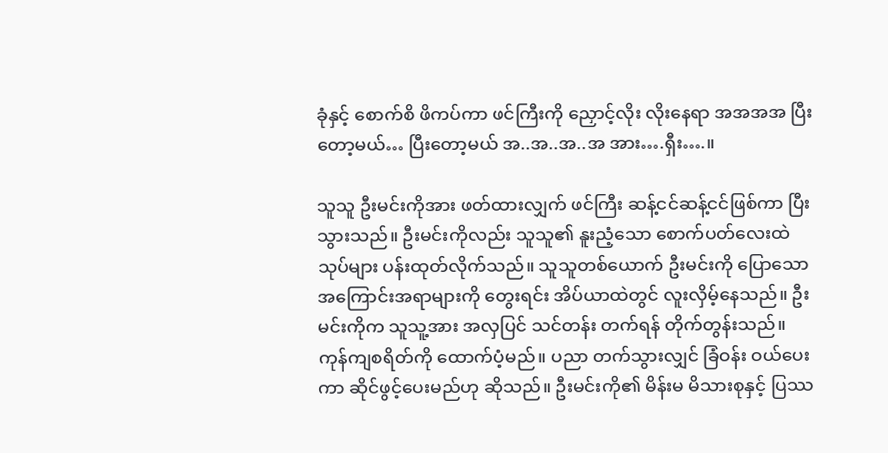ခုံနှင့် စောက်စိ ဖိကပ်ကာ ဖင်ကြီးကို ညှောင့်လိုး လိုးနေရာ အအအအ ပြီးတော့မယ်… ပြီးတော့မယ် အ..အ..အ..အ အား….ရှီး….။

သူသူ ဦးမင်းကိုအား ဖတ်ထားလျှက် ဖင်ကြီး ဆန့်ငင်ဆန့်ငင်ဖြစ်ကာ ပြီးသွားသည်။ ဦးမင်းကိုလည်း သူသူ၏ နူးညံ့သော စောက်ပတ်လေးထဲ သုပ်များ ပန်းထုတ်လိုက်သည်။ သူသူတစ်ယောက် ဦးမင်းကို ပြောသော အကြောင်းအရာများကို တွေးရင်း အိပ်ယာထဲတွင် လူးလှိမ့်နေသည်။ ဦးမင်းကိုက သူသူ့အား အလှပြင် သင်တန်း တက်ရန် တိုက်တွန်းသည်။ ကုန်ကျစရိတ်ကို ထောက်ပံ့မည်။ ပညာ တက်သွားလျှင် ခြံဝန်း ဝယ်ပေးကာ ဆိုင်ဖွင့်ပေးမည်ဟု ဆိုသည်။ ဦးမင်းကို၏ မိန်းမ မိသားစုနှင့် ပြဿ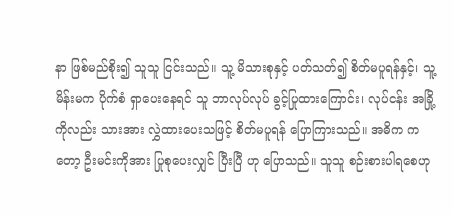နာ ဖြစ်မည်စိုး၍ သူသူ ငြင်းသည်။ သူ့ မိသားစုနှင့် ပတ်သတ်၍ စိတ်မပူရန်နှင့်၊ သူ့ မိန်းမက ပိုက်စံ ရှာပေးနေရင် သူ ဘာလုပ်လုပ် ခွင့်ပြုထားကြောင်း၊ လုပ်ငန်း အခြို့ကိုလည်း သားအား လွှဲထားပေးသဖြင့် စိတ်မပူရန် ပြောကြားသည်။ အဓိက ကတော့ ဦးမင်းကိုအား ပြုစုပေးလျှင် ပြီးပြီ ဟု ပြောသည်။ သူသူ စဉ်းစားပါရစေဟု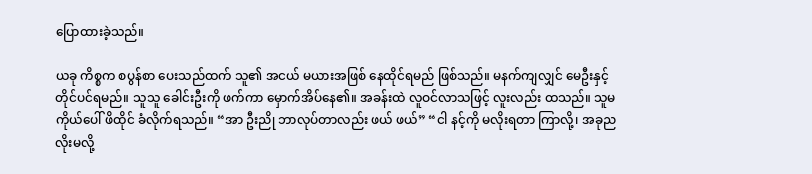ပြောထားခဲ့သည်။

ယခု ကိစ္စက စပွန်စာ ပေးသည်ထက် သူ၏ အငယ် မယားအဖြစ် နေထိုင်ရမည် ဖြစ်သည်။ မနက်ကျလျှင် မေဦးနှင့် တိုင်ပင်ရမည်။ သူသူ ခေါင်းဦးကို ဖက်ကာ မှောက်အိပ်နေ၏။ အခန်းထဲ လူဝင်လာသဖြင့် လူးလည်း ထသည်။ သူမ ကိုယ်ပေါ် ဖိထိုင် ခံလိုက်ရသည်။ “အာ ဦးညို ဘာလုပ်တာလည်း ဖယ် ဖယ်” “ငါ နင့်ကို မလိုးရတာ ကြာလို့၊ အခုည လိုးမလို့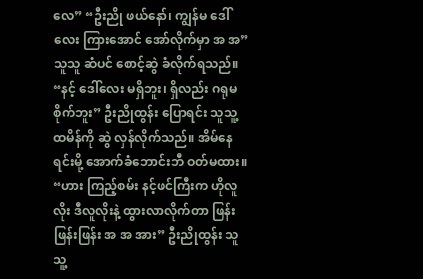လေ” “ဦးညို ဖယ်နော်၊ ကျွန်မ ဒေါ်လေး ကြားအောင် အော်လိုက်မှာ အ အ” သူသူ ဆံပင် စောင့်ဆွဲ ခံလိုက်ရသည်။ “နင့် ဒေါ်လေး မရှိဘူး၊ ရှိလည်း ဂရုမစိုက်ဘူး” ဦးညိုထွန်း ပြောရင်း သူသူ့ ထမိန်ကို ဆွဲ လှန်လိုက်သည်။ အိမ်နေရင်းမို့ အောက်ခံဘောင်းဘီ ဝတ်မထား။ “ဟား ကြည့်စမ်း နင့်ဖင်ကြီးက ဟိုလူလိုး ဒီလူလိုးနဲ့ ထွားလာလိုက်တာ ဖြန်းဖြန်းဖြန်း အ အ အား” ဦးညိုထွန်း သူသူ့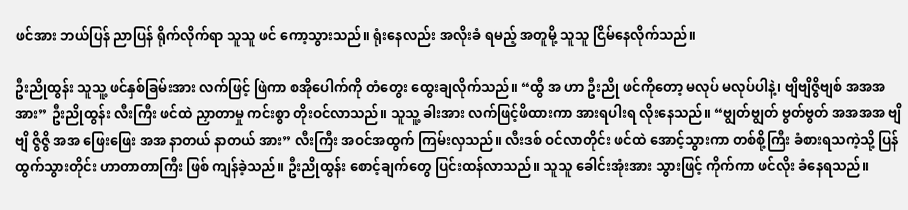ဖင်အား ဘယ်ပြန် ညာပြန် ရိုက်လိုက်ရာ သူသူ ဖင် ကော့သွားသည်။ ရုံးနေလည်း အလိုးခံ ရမည့် အတူမို့ သူသူ ငြိမ်နေလိုက်သည်။

ဦးညိုထွန်း သူသူ့ ဖင်နှစ်ခြမ်းအား လက်ဖြင့် ဖြဲကာ စအိုပေါက်ကို တံတွေး ထွေးချလိုက်သည်။ “ထွီ အ ဟာ ဦးညို ဖင်ကိုတော့ မလုပ် မလုပ်ပါနဲ့၊ ဗျိဗျိဇွိဗျစ် အအအ အား” ဦးညိုထွန်း လီးကြီး ဖင်ထဲ ညှာတာမှု ကင်းစွာ တိုးဝင်လာသည်။ သူသူ့ ခါးအား လက်ဖြင့်ဖိထားကာ အားရပါးရ လိုးနေသည်။ “ဗျွတ်ဗျွတ် ဗွတ်ဗွတ် အအအအ ဗျိဗျိ ဇွိဇွိ အအ ဖြေးဖြေး အအ နာတယ် နာတယ် အား” လီးကြီး အဝင်အထွက် ကြမ်းလှသည်။ လီးဒစ် ဝင်လာတိုင်း ဖင်ထဲ အောင့်သွားကာ တစ်စို့ကြီး ခံစားရသကဲ့သို့ ပြန်ထွက်သွားတိုင်း ဟာတာတာကြီး ဖြစ် ကျန်ခဲ့သည်။ ဦးညိုထွန်း စောင့်ချက်တွေ ပြင်းထန်လာသည်။ သူသူ ခေါင်းအုံးအား သွားဖြင့် ကိုက်ကာ ဖင်လိုး ခံနေရသည်။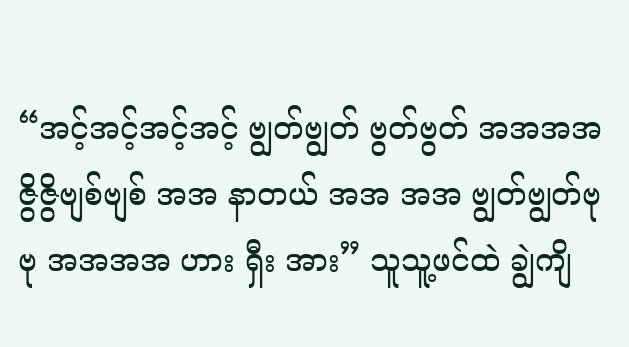“အင့်အင့်အင့်အင့် ဗျွတ်ဗျွတ် ဗွတ်ဗွတ် အအအအ ဇွိဇွိဗျစ်ဗျစ် အအ နာတယ် အအ အအ ဗျွတ်ဗျွတ်ဗုဗု အအအအ ဟား ရှီး အား” သူသူ့ဖင်ထဲ ချွဲကျိ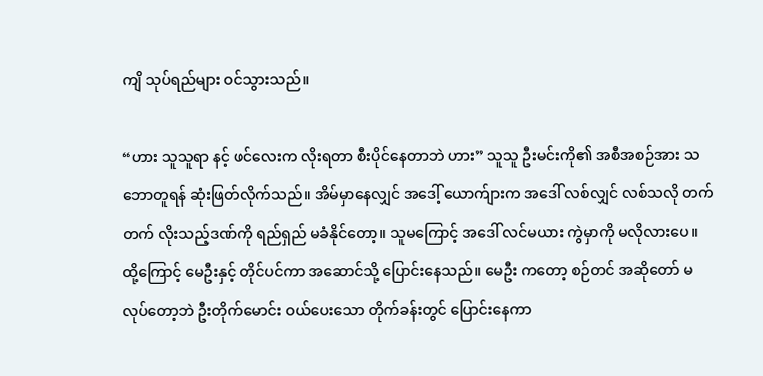ကျိ သုပ်ရည်များ ဝင်သွားသည်။

“ဟား သူသူရာ နင့် ဖင်လေးက လိုးရတာ စီးပိုင်နေတာဘဲ ဟား” သူသူ ဦးမင်းကို၏ အစီအစဉ်အား သဘောတူရန် ဆုံးဖြတ်လိုက်သည်။ အိမ်မှာနေလျှင် အဒေါ့် ယောက်ျားက အဒေါ် လစ်လျှင် လစ်သလို တက်တက် လိုးသည့်ဒဏ်ကို ရည်ရှည် မခံနိုင်တော့။ သူမကြောင့် အဒေါ် လင်မယား ကွဲမှာကို မလိုလားပေ။ ထို့ကြောင့် မေဦးနှင့် တိုင်ပင်ကာ အဆောင်သို့ ပြောင်းနေသည်။ မေဦး ကတော့ စဉ်တင် အဆိုတော် မလုပ်တော့ဘဲ ဦးတိုက်မောင်း ဝယ်ပေးသော တိုက်ခန်းတွင် ပြောင်းနေကာ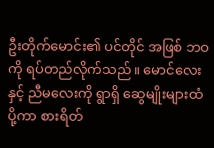ဦးတိုက်မောင်း၏ ပင်တိုင် အဖြစ် ဘဝကို ရပ်တည်လိုက်သည်။ မောင်လေးနှင့် ညီမလေးကို ရွာရှိ ဆွေမျိုးများထံ ပို့ကာ စားရိတ်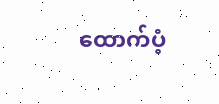ထောက်ပံ့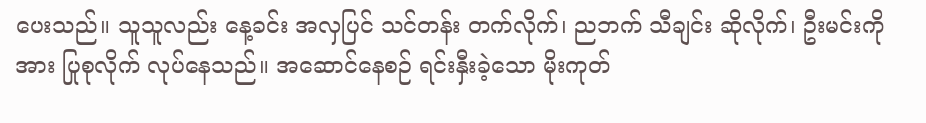ပေးသည်။ သူသူလည်း နေ့ခင်း အလှပြင် သင်တန်း တက်လိုက်၊ ညဘက် သီချင်း ဆိုလိုက်၊ ဦးမင်းကို အား ပြုစုလိုက် လုပ်နေသည်။ အဆောင်နေစဉ် ရင်းနှီးခဲ့သော မိုးကုတ်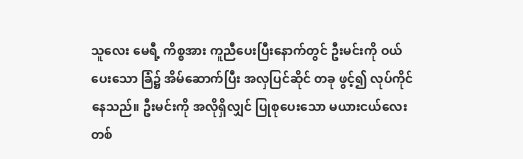သူလေး မေရီ့ ကိစ္စအား ကူညီပေးပြီးနောက်တွင် ဦးမင်းကို ဝယ်ပေးသော ခြံ၌ အိမ်ဆောက်ပြီး အလှပြင်ဆိုင် တခု ဖွင့်၍ လုပ်ကိုင်နေသည်။ ဦးမင်းကို အလိုရှိလျှင် ပြုစုပေးသော မယားငယ်လေး တစ်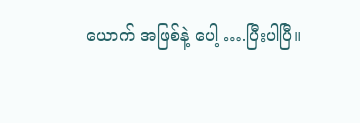ယောက် အဖြစ်နဲ့ ပေါ့ ….ပြီးပါပြီ။